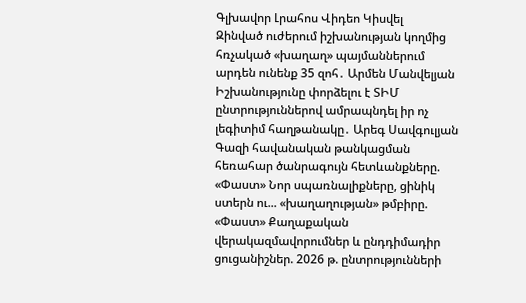Գլխավոր Լրահոս Վիդեո Կիսվել
Զինված ուժերում իշխանության կողմից հռչակած «խաղաղ» պայմաններում արդեն ունենք 35 զոհ․ Արմեն Մանվելյան Իշխանությունը փորձելու է ՏԻՄ ընտրություններով ամրապնդել իր ոչ լեգիտիմ հաղթանակը․ Արեգ Սավգուլյան Գազի հավանական թանկացման հեռահար ծանրագույն հետևանքները. «Փաստ» Նոր սպառնալիքները, ցինիկ ստերն ու... «խաղաղության» թմբիրը. «Փաստ» Քաղաքական վերակազմավորումներ և ընդդիմադիր ցուցանիշներ. 2026 թ. ընտրությունների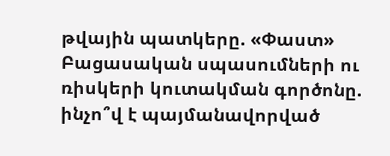թվային պատկերը. «Փաստ» Բացասական սպասումների ու ռիսկերի կուտակման գործոնը. ինչո՞վ է պայմանավորված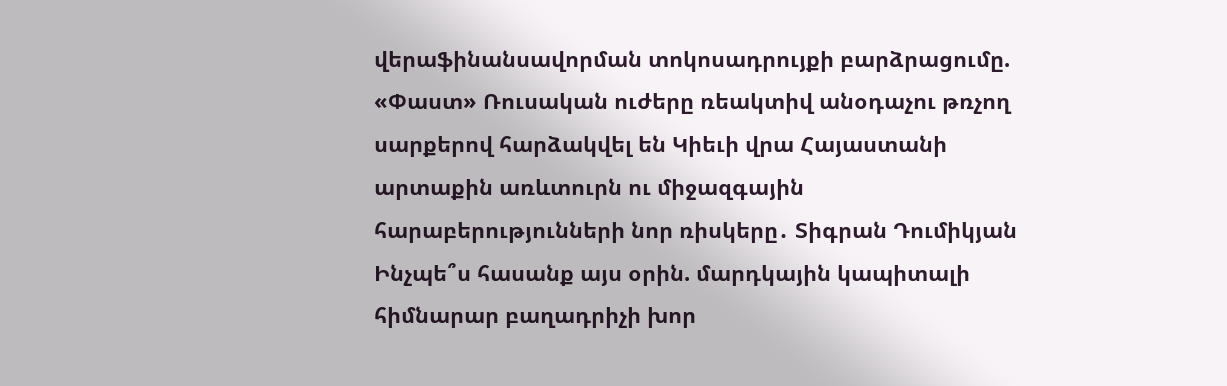վերաֆինանսավորման տոկոսադրույքի բարձրացումը. «Փաստ» Ռուսական ուժերը ռեակտիվ անօդաչու թռչող սարքերով հարձակվել են Կիեւի վրա Հայաստանի արտաքին առևտուրն ու միջազգային հարաբերությունների նոր ռիսկերը․ Տիգրան Դումիկյան Ինչպե՞ս հասանք այս օրին. մարդկային կապիտալի հիմնարար բաղադրիչի խոր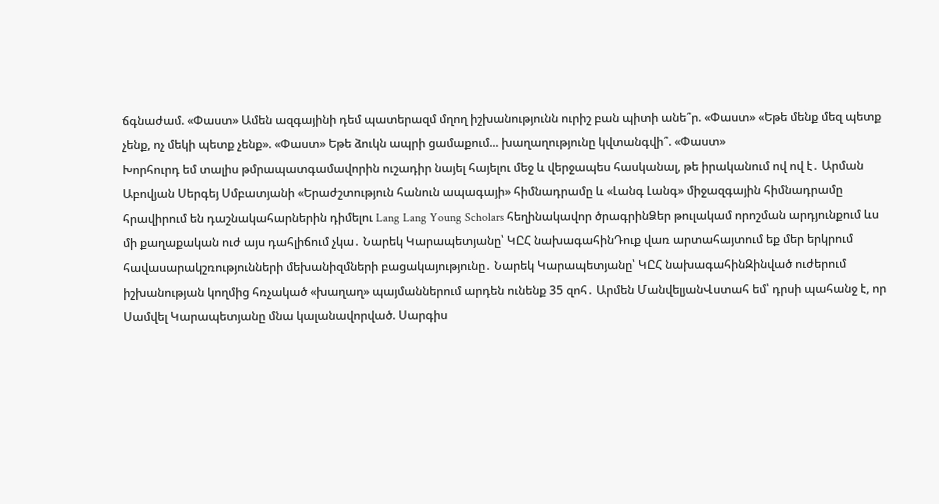ճգնաժամ. «Փաստ» Ամեն ազգայինի դեմ պատերազմ մղող իշխանությունն ուրիշ բան պիտի անե՞ր. «Փաստ» «Եթե մենք մեզ պետք չենք, ոչ մեկի պետք չենք». «Փաստ» Եթե ձուկն ապրի ցամաքում... խաղաղությունը կվտանգվի՞. «Փաստ»
Խորհուրդ եմ տալիս թմրապատգամավորին ուշադիր նայել հայելու մեջ և վերջապես հասկանալ, թե իրականում ով ով է․ Արման Աբովյան Սերգեյ Սմբատյանի «Երաժշտություն հանուն ապագայի» հիմնադրամը և «Լանգ Լանգ» միջազգային հիմնադրամը հրավիրում են դաշնակահարներին դիմելու Lang Lang Young Scholars հեղինակավոր ծրագրինՁեր թուլակամ որոշման արդյունքում ևս մի քաղաքական ուժ այս դահլիճում չկա․ Նարեկ Կարապետյանը՝ ԿԸՀ նախագահինԴուք վառ արտահայտում եք մեր երկրում հավասարակշռությունների մեխանիզմների բացակայությունը․ Նարեկ Կարապետյանը՝ ԿԸՀ նախագահինԶինված ուժերում իշխանության կողմից հռչակած «խաղաղ» պայմաններում արդեն ունենք 35 զոհ․ Արմեն ՄանվելյանՎստահ եմ՝ դրսի պահանջ է, որ Սամվել Կարապետյանը մնա կալանավորված. Սարգիս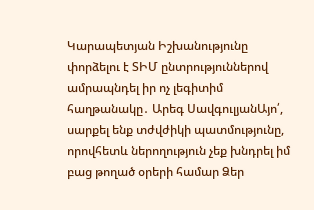Կարապետյան Իշխանությունը փորձելու է ՏԻՄ ընտրություններով ամրապնդել իր ոչ լեգիտիմ հաղթանակը․ Արեգ ՍավգուլյանԱյո՛, սարքել ենք տժվժիկի պատմությունը, որովհետև ներողություն չեք խնդրել իմ բաց թողած օրերի համար Ձեր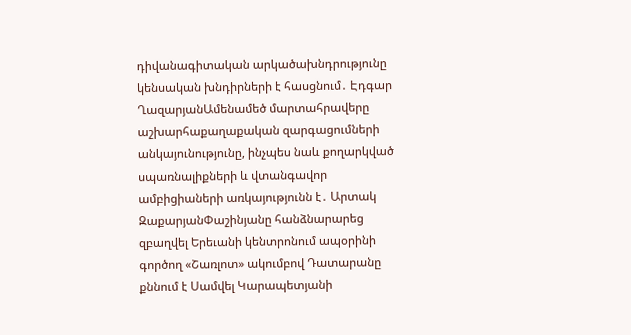դիվանագիտական արկածախնդրությունը կենսական խնդիրների է հասցնում․ Էդգար ՂազարյանԱմենամեծ մարտահրավերը աշխարհաքաղաքական զարգացումների անկայունությունը, ինչպես նաև քողարկված սպառնալիքների և վտանգավոր ամբիցիաների առկայությունն է․ Արտակ ԶաքարյանՓաշինյանը հանձնարարեց զբաղվել Երեւանի կենտրոնում ապօրինի գործող «Շառլոտ» ակումբով Դատարանը քննում է Սամվել Կարապետյանի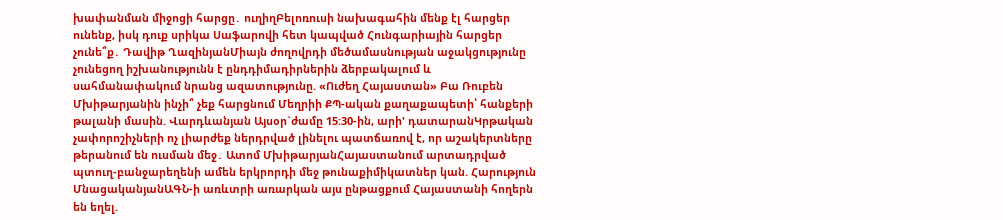խափանման միջոցի հարցը․ ուղիղԲելոռուսի նախագահին մենք էլ հարցեր ունենք, իսկ դուք սրիկա Սաֆարովի հետ կապված Հունգարիային հարցեր չունե՞ք․ Դավիթ ՂազինյանՄիայն ժողովրդի մեծամասնության աջակցությունը չունեցող իշխանությունն է ընդդիմադիրներին ձերբակալում և սահմանափակում նրանց ազատությունը. «Ուժեղ Հայաստան» Բա Ռուբեն Մխիթարյանին ինչի՞ չեք հարցնում Մեղրիի ՔՊ-ական քաղաքապետի՝ հանքերի թալանի մասին. Վարդևանյան Այսօր`ժամը 15:30-ին, արի' դատարանԿրթական չափորոշիչների ոչ լիարժեք ներդրված լինելու պատճառով է, որ աշակերտները թերանում են ուսման մեջ․ Ատոմ ՄխիթարյանՀայաստանում արտադրված պտուղ-բանջարեղենի ամեն երկրորդի մեջ թունաքիմիկատներ կան. Հարություն ՄնացականյանԱԳՆ-ի առևտրի առարկան այս ընթացքում Հայաստանի հողերն են եղել.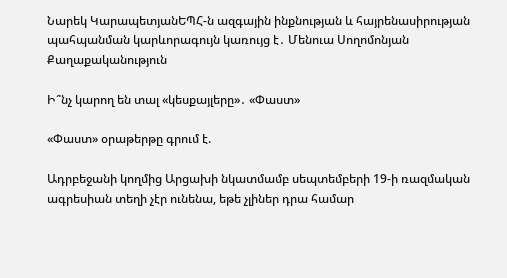Նարեկ ԿարապետյանԵՊՀ-ն ազգային ինքնության և հայրենասիրության պահպանման կարևորագույն կառույց է․ Մենուա Սողոմոնյան
Քաղաքականություն

Ի՞նչ կարող են տալ «կեսքայլերը»․ «Փաստ»

«Փաստ» օրաթերթը գրում է.

Ադրբեջանի կողմից Արցախի նկատմամբ սեպտեմբերի 19-ի ռազմական ագրեսիան տեղի չէր ունենա, եթե չլիներ դրա համար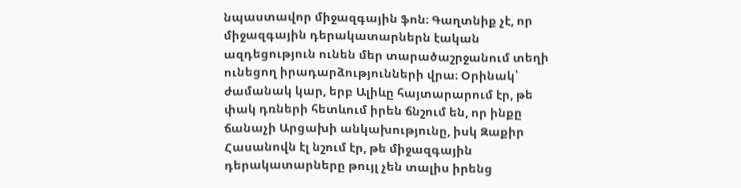նպաստավոր միջազգային ֆոն։ Գաղտնիք չէ, որ միջազգային դերակատարներն էական ազդեցություն ունեն մեր տարածաշրջանում տեղի ունեցող իրադարձությունների վրա։ Օրինակ՝ ժամանակ կար, երբ Ալիևը հայտարարում էր, թե փակ դռների հետևում իրեն ճնշում են, որ ինքը ճանաչի Արցախի անկախությունը, իսկ Զաքիր Հասանովն էլ նշում էր, թե միջազգային դերակատարները թույլ չեն տալիս իրենց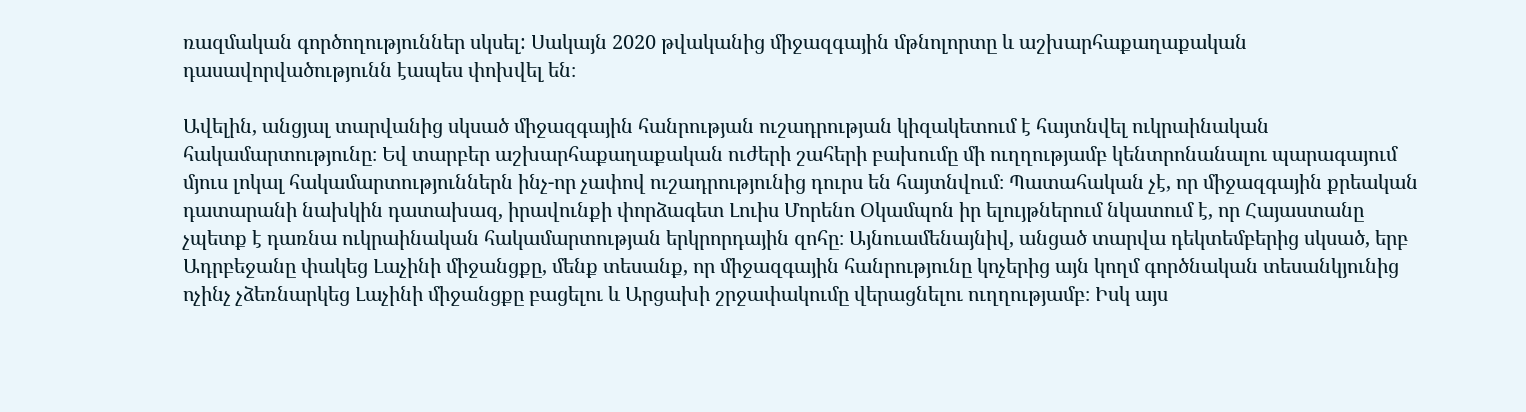ռազմական գործողություններ սկսել: Սակայն 2020 թվականից միջազգային մթնոլորտը և աշխարհաքաղաքական դասավորվածությունն էապես փոխվել են։

Ավելին, անցյալ տարվանից սկսած միջազգային հանրության ուշադրության կիզակետում է հայտնվել ուկրաինական հակամարտությունը։ Եվ տարբեր աշխարհաքաղաքական ուժերի շահերի բախումը մի ուղղությամբ կենտրոնանալու պարագայում մյուս լոկալ հակամարտություններն ինչ-որ չափով ուշադրությունից դուրս են հայտնվում։ Պատահական չէ, որ միջազգային քրեական դատարանի նախկին դատախազ, իրավունքի փորձագետ Լուիս Մորենո Օկամպոն իր ելույթներում նկատում է, որ Հայաստանը չպետք է դառնա ուկրաինական հակամարտության երկրորդային զոհը։ Այնուամենայնիվ, անցած տարվա դեկտեմբերից սկսած, երբ Ադրբեջանը փակեց Լաչինի միջանցքը, մենք տեսանք, որ միջազգային հանրությունը կոչերից այն կողմ գործնական տեսանկյունից ոչինչ չձեռնարկեց Լաչինի միջանցքը բացելու և Արցախի շրջափակումը վերացնելու ուղղությամբ։ Իսկ այս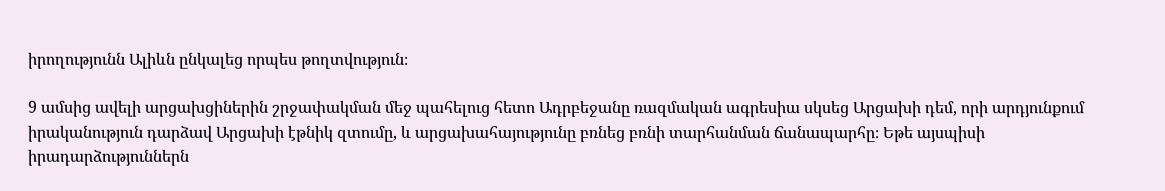իրողությունն Ալիևն ընկալեց որպես թողտվություն։

9 ամսից ավելի արցախցիներին շրջափակման մեջ պահելուց հետո Ադրբեջանը ռազմական ագրեսիա սկսեց Արցախի դեմ, որի արդյունքում իրականություն դարձավ Արցախի էթնիկ զտումը, և արցախահայությունը բռնեց բռնի տարհանման ճանապարհը։ Եթե այսպիսի իրադարձություններն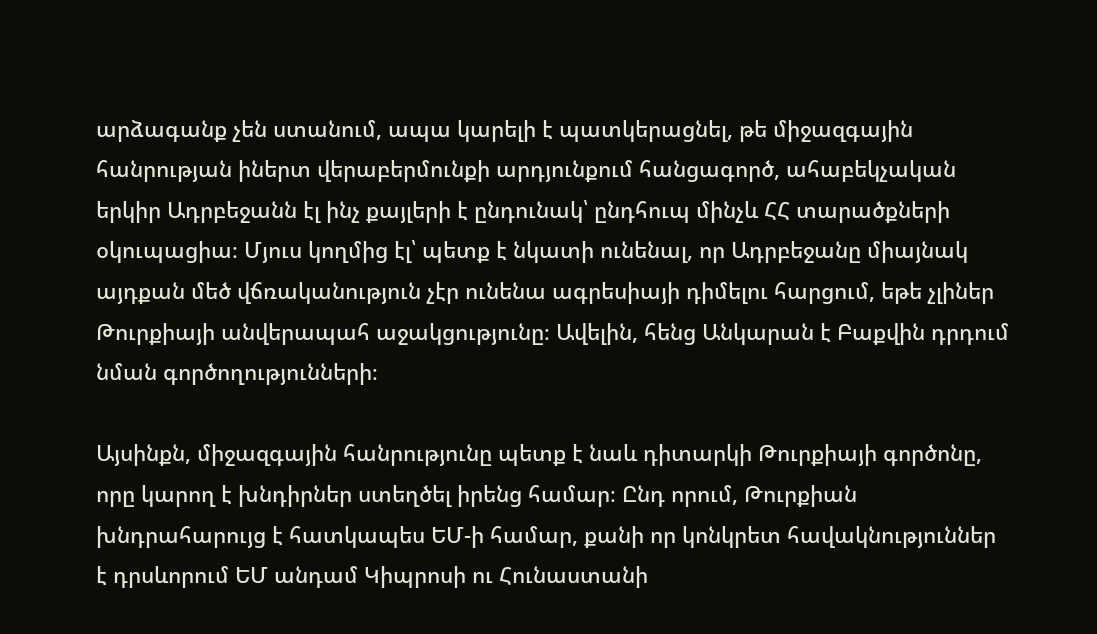արձագանք չեն ստանում, ապա կարելի է պատկերացնել, թե միջազգային հանրության իներտ վերաբերմունքի արդյունքում հանցագործ, ահաբեկչական երկիր Ադրբեջանն էլ ինչ քայլերի է ընդունակ՝ ընդհուպ մինչև ՀՀ տարածքների օկուպացիա։ Մյուս կողմից էլ՝ պետք է նկատի ունենալ, որ Ադրբեջանը միայնակ այդքան մեծ վճռականություն չէր ունենա ագրեսիայի դիմելու հարցում, եթե չլիներ Թուրքիայի անվերապահ աջակցությունը։ Ավելին, հենց Անկարան է Բաքվին դրդում նման գործողությունների։

Այսինքն, միջազգային հանրությունը պետք է նաև դիտարկի Թուրքիայի գործոնը, որը կարող է խնդիրներ ստեղծել իրենց համար։ Ընդ որում, Թուրքիան խնդրահարույց է հատկապես ԵՄ-ի համար, քանի որ կոնկրետ հավակնություններ է դրսևորում ԵՄ անդամ Կիպրոսի ու Հունաստանի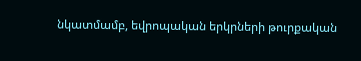նկատմամբ, եվրոպական երկրների թուրքական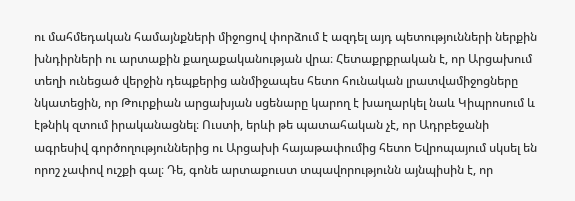ու մահմեդական համայնքների միջոցով փորձում է ազդել այդ պետությունների ներքին խնդիրների ու արտաքին քաղաքականության վրա։ Հետաքրքրական է, որ Արցախում տեղի ունեցած վերջին դեպքերից անմիջապես հետո հունական լրատվամիջոցները նկատեցին, որ Թուրքիան արցախյան սցենարը կարող է խաղարկել նաև Կիպրոսում և էթնիկ զտում իրականացնել։ Ուստի, երևի թե պատահական չէ, որ Ադրբեջանի ագրեսիվ գործողություններից ու Արցախի հայաթափումից հետո Եվրոպայում սկսել են որոշ չափով ուշքի գալ։ Դե, գոնե արտաքուստ տպավորությունն այնպիսին է, որ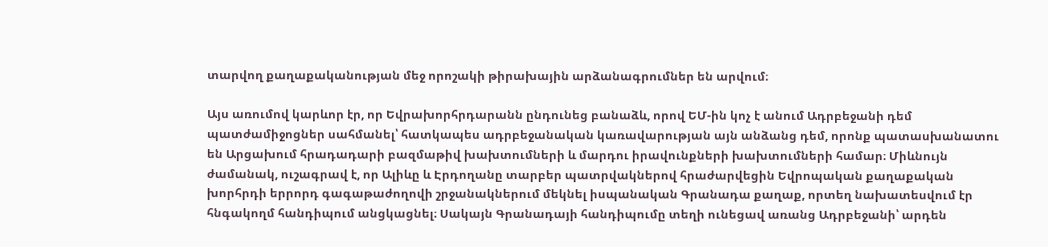տարվող քաղաքականության մեջ որոշակի թիրախային արձանագրումներ են արվում։

Այս առումով կարևոր էր, որ Եվրախորհրդարանն ընդունեց բանաձև, որով ԵՄ-ին կոչ է անում Ադրբեջանի դեմ պատժամիջոցներ սահմանել՝ հատկապես ադրբեջանական կառավարության այն անձանց դեմ, որոնք պատասխանատու են Արցախում հրադադարի բազմաթիվ խախտումների և մարդու իրավունքների խախտումների համար։ Միևնույն ժամանակ, ուշագրավ է, որ Ալիևը և Էրդողանը տարբեր պատրվակներով հրաժարվեցին Եվրոպական քաղաքական խորհրդի երրորդ գագաթաժողովի շրջանակներում մեկնել իսպանական Գրանադա քաղաք, որտեղ նախատեսվում էր հնգակողմ հանդիպում անցկացնել։ Սակայն Գրանադայի հանդիպումը տեղի ունեցավ առանց Ադրբեջանի՝ արդեն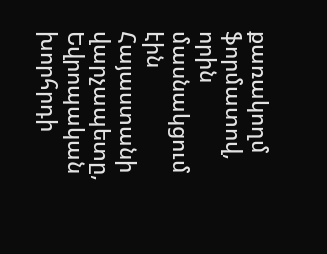քառակողմ ֆորմատով, որին մասնակցում էին Հայաստանի վարչապետը, Եվրոպական խորհրդի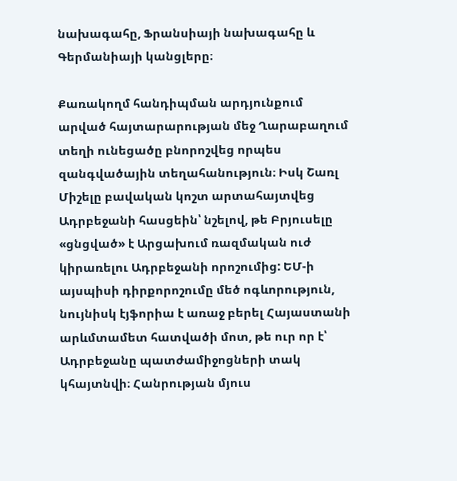նախագահը, Ֆրանսիայի նախագահը և Գերմանիայի կանցլերը։

Քառակողմ հանդիպման արդյունքում արված հայտարարության մեջ Ղարաբաղում տեղի ունեցածը բնորոշվեց որպես զանգվածային տեղահանություն։ Իսկ Շառլ Միշելը բավական կոշտ արտահայտվեց Ադրբեջանի հասցեին՝ նշելով, թե Բրյուսելը «ցնցված» է Արցախում ռազմական ուժ կիրառելու Ադրբեջանի որոշումից: ԵՄ-ի այսպիսի դիրքորոշումը մեծ ոգևորություն, նույնիսկ էյֆորիա է առաջ բերել Հայաստանի արևմտամետ հատվածի մոտ, թե ուր որ է՝ Ադրբեջանը պատժամիջոցների տակ կհայտնվի։ Հանրության մյուս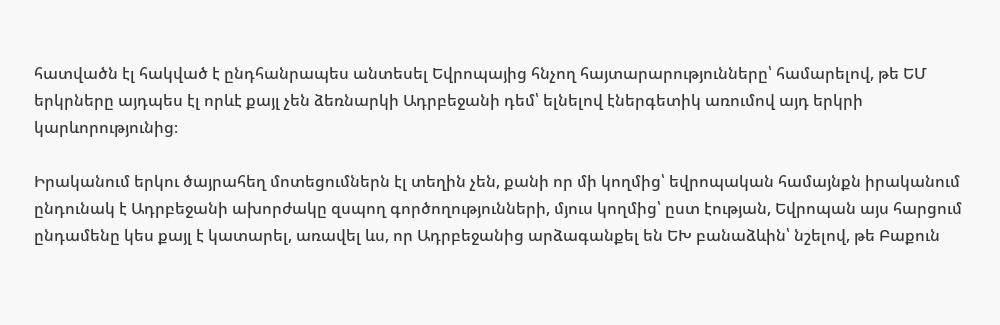հատվածն էլ հակված է ընդհանրապես անտեսել Եվրոպայից հնչող հայտարարությունները՝ համարելով, թե ԵՄ երկրները այդպես էլ որևէ քայլ չեն ձեռնարկի Ադրբեջանի դեմ՝ ելնելով էներգետիկ առումով այդ երկրի կարևորությունից։

Իրականում երկու ծայրահեղ մոտեցումներն էլ տեղին չեն, քանի որ մի կողմից՝ եվրոպական համայնքն իրականում ընդունակ է Ադրբեջանի ախորժակը զսպող գործողությունների, մյուս կողմից՝ ըստ էության, Եվրոպան այս հարցում ընդամենը կես քայլ է կատարել, առավել ևս, որ Ադրբեջանից արձագանքել են ԵԽ բանաձևին՝ նշելով, թե Բաքուն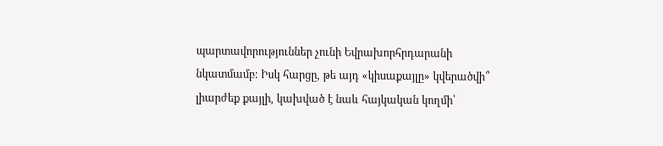պարտավորություններ չունի Եվրախորհրդարանի նկատմամբ։ Իսկ հարցը, թե այդ «կիսաքայլը» կվերածվի՞ լիարժեք քայլի, կախված է նաև հայկական կողմի՝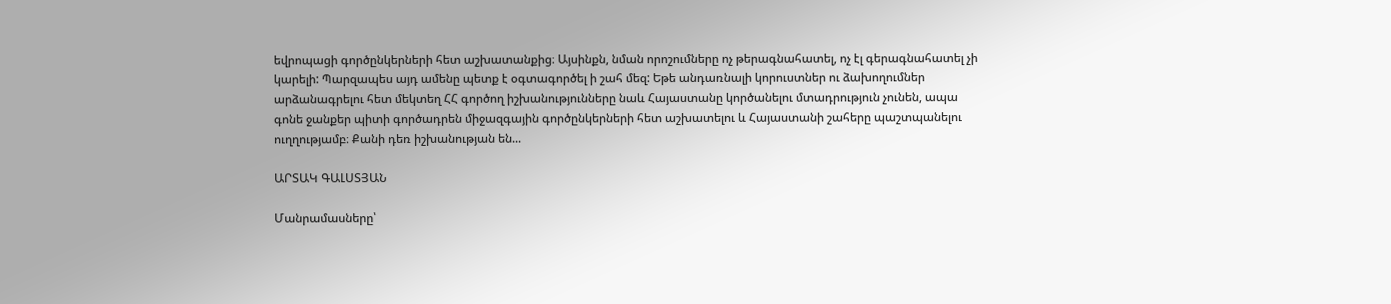եվրոպացի գործընկերների հետ աշխատանքից։ Այսինքն, նման որոշումները ոչ թերագնահատել, ոչ էլ գերագնահատել չի կարելի: Պարզապես այդ ամենը պետք է օգտագործել ի շահ մեզ: Եթե անդառնալի կորուստներ ու ձախողումներ արձանագրելու հետ մեկտեղ ՀՀ գործող իշխանությունները նաև Հայաստանը կործանելու մտադրություն չունեն, ապա գոնե ջանքեր պիտի գործադրեն միջազգային գործընկերների հետ աշխատելու և Հայաստանի շահերը պաշտպանելու ուղղությամբ։ Քանի դեռ իշխանության են...

ԱՐՏԱԿ ԳԱԼՍՏՅԱՆ

Մանրամասները՝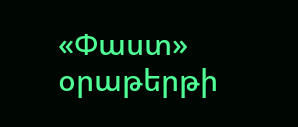«Փաստ» օրաթերթի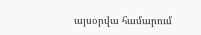այսօրվա համարում